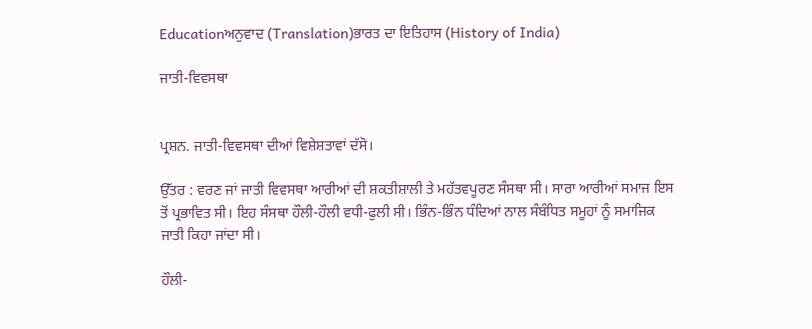Educationਅਨੁਵਾਦ (Translation)ਭਾਰਤ ਦਾ ਇਤਿਹਾਸ (History of India)

ਜਾਤੀ-ਵਿਵਸਥਾ


ਪ੍ਰਸ਼ਨ. ਜਾਤੀ-ਵਿਵਸਥਾ ਦੀਆਂ ਵਿਸ਼ੇਸ਼ਤਾਵਾਂ ਦੱਸੋ।

ਉੱਤਰ : ਵਰਣ ਜਾਂ ਜਾਤੀ ਵਿਵਸਥਾ ਆਰੀਆਂ ਦੀ ਸ਼ਕਤੀਸ਼ਾਲੀ ਤੇ ਮਹੱਤਵਪੂਰਣ ਸੰਸਥਾ ਸੀ। ਸਾਰਾ ਆਰੀਆਂ ਸਮਾਜ ਇਸ ਤੋਂ ਪ੍ਰਭਾਵਿਤ ਸੀ। ਇਹ ਸੰਸਥਾ ਹੌਲੀ-ਹੌਲੀ ਵਧੀ-ਫੁਲੀ ਸੀ। ਭਿੰਨ-ਭਿੰਨ ਧੰਦਿਆਂ ਨਾਲ ਸੰਬੰਧਿਤ ਸਮੂਹਾਂ ਨੂੰ ਸਮਾਜਿਕ ਜਾਤੀ ਕਿਹਾ ਜਾਂਦਾ ਸੀ।

ਹੌਲੀ-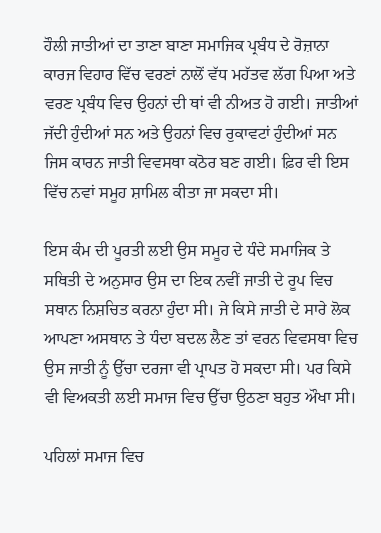ਹੌਲੀ ਜਾਤੀਆਂ ਦਾ ਤਾਣਾ ਬਾਣਾ ਸਮਾਜਿਕ ਪ੍ਰਬੰਧ ਦੇ ਰੋਜ਼ਾਨਾ ਕਾਰਜ ਵਿਹਾਰ ਵਿੱਚ ਵਰਣਾਂ ਨਾਲੋਂ ਵੱਧ ਮਹੱਤਵ ਲੱਗ ਪਿਆ ਅਤੇ ਵਰਣ ਪ੍ਰਬੰਧ ਵਿਚ ਉਹਨਾਂ ਦੀ ਥਾਂ ਵੀ ਨੀਅਤ ਹੋ ਗਈ। ਜਾਤੀਆਂ ਜੱਦੀ ਹੁੰਦੀਆਂ ਸਨ ਅਤੇ ਉਹਨਾਂ ਵਿਚ ਰੁਕਾਵਟਾਂ ਹੁੰਦੀਆਂ ਸਨ ਜਿਸ ਕਾਰਨ ਜਾਤੀ ਵਿਵਸਥਾ ਕਠੋਰ ਬਣ ਗਈ। ਫ਼ਿਰ ਵੀ ਇਸ ਵਿੱਚ ਨਵਾਂ ਸਮੂਹ ਸ਼ਾਮਿਲ ਕੀਤਾ ਜਾ ਸਕਦਾ ਸੀ।

ਇਸ ਕੰਮ ਦੀ ਪੂਰਤੀ ਲਈ ਉਸ ਸਮੂਹ ਦੇ ਧੰਦੇ ਸਮਾਜਿਕ ਤੇ ਸਥਿਤੀ ਦੇ ਅਨੁਸਾਰ ਉਸ ਦਾ ਇਕ ਨਵੀਂ ਜਾਤੀ ਦੇ ਰੂਪ ਵਿਚ ਸਥਾਨ ਨਿਸ਼ਚਿਤ ਕਰਨਾ ਹੁੰਦਾ ਸੀ। ਜੇ ਕਿਸੇ ਜਾਤੀ ਦੇ ਸਾਰੇ ਲੋਕ ਆਪਣਾ ਅਸਥਾਨ ਤੇ ਧੰਦਾ ਬਦਲ ਲੈਣ ਤਾਂ ਵਰਨ ਵਿਵਸਥਾ ਵਿਚ ਉਸ ਜਾਤੀ ਨੂੰ ਉੱਚਾ ਦਰਜਾ ਵੀ ਪ੍ਰਾਪਤ ਹੋ ਸਕਦਾ ਸੀ। ਪਰ ਕਿਸੇ ਵੀ ਵਿਅਕਤੀ ਲਈ ਸਮਾਜ ਵਿਚ ਉੱਚਾ ਉਠਣਾ ਬਹੁਤ ਔਖਾ ਸੀ।

ਪਹਿਲਾਂ ਸਮਾਜ ਵਿਚ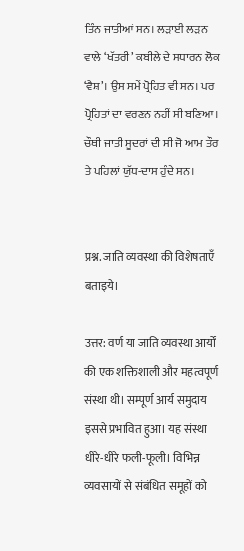ਤਿੰਨ ਜਾਤੀਆਂ ਸਨ। ਲੜਾਈ ਲੜਨ ਵਾਲੇ ‘ਖੱਤਰੀ’ ਕਬੀਲੇ ਦੇ ਸਧਾਰਨ ਲੋਕ ‘ਵੈਸ਼’। ਉਸ ਸਮੇਂ ਪ੍ਰੋਹਿਤ ਵੀ ਸਨ। ਪਰ ਪ੍ਰੋਹਿਤਾਂ ਦਾ ਵਰਣਨ ਨਹੀਂ ਸੀ ਬਣਿਆ। ਚੌਥੀ ਜਾਤੀ ਸੂਦਰਾਂ ਦੀ ਸੀ ਜੋ ਆਮ ਤੌਰ ਤੇ ਪਹਿਲਾਂ ਯੁੱਧ-ਦਾਸ ਹੁੰਦੇ ਸਨ।


प्रश्न. जाति व्यवस्था की विशेषताएँ बताइये।

उत्तर: वर्ण या जाति व्यवस्था आर्यों की एक शक्तिशाली और महत्वपूर्ण संस्था थी। सम्पूर्ण आर्य समुदाय इससे प्रभावित हुआ। यह संस्था धीरे-धीरे फली-फूली। विभिन्न व्यवसायों से संबंधित समूहों को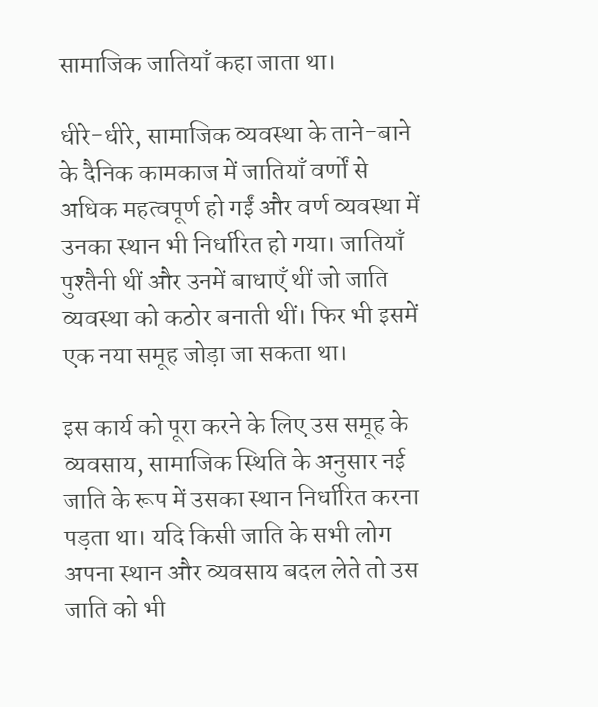सामाजिक जातियाँ कहा जाता था।

धीरे-धीरे, सामाजिक व्यवस्था के ताने-बाने के दैनिक कामकाज में जातियाँ वर्णों से अधिक महत्वपूर्ण हो गईं और वर्ण व्यवस्था में उनका स्थान भी निर्धारित हो गया। जातियाँ पुश्तैनी थीं और उनमें बाधाएँ थीं जो जाति व्यवस्था को कठोर बनाती थीं। फिर भी इसमें एक नया समूह जोड़ा जा सकता था।

इस कार्य को पूरा करने के लिए उस समूह के व्यवसाय, सामाजिक स्थिति के अनुसार नई जाति के रूप में उसका स्थान निर्धारित करना पड़ता था। यदि किसी जाति के सभी लोग अपना स्थान और व्यवसाय बदल लेते तो उस जाति को भी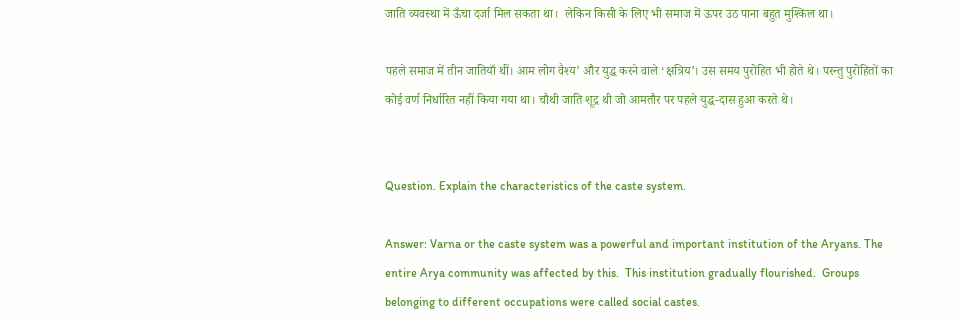जाति व्यवस्था में ऊँचा दर्जा मिल सकता था।  लेकिन किसी के लिए भी समाज में ऊपर उठ पाना बहुत मुश्किल था।

पहले समाज में तीन जातियाँ थीं। आम लोग वैश्य’ और युद्ध करने वाले ‘क्षत्रिय’। उस समय पुरोहित भी होते थे। परन्तु पुरोहितों का कोई वर्ण निर्धारित नहीं किया गया था। चौथी जाति शूद्र थी जो आमतौर पर पहले युद्ध-दास हुआ करते थे।


Question. Explain the characteristics of the caste system.

Answer: Varna or the caste system was a powerful and important institution of the Aryans. The entire Arya community was affected by this.  This institution gradually flourished.  Groups belonging to different occupations were called social castes.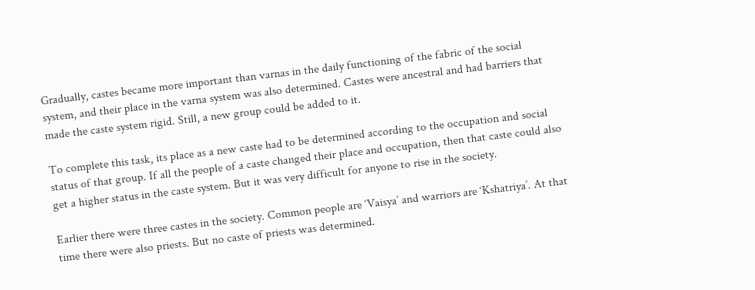Gradually, castes became more important than varnas in the daily functioning of the fabric of the social system, and their place in the varna system was also determined. Castes were ancestral and had barriers that made the caste system rigid. Still, a new group could be added to it.

To complete this task, its place as a new caste had to be determined according to the occupation and social status of that group. If all the people of a caste changed their place and occupation, then that caste could also get a higher status in the caste system. But it was very difficult for anyone to rise in the society.

Earlier there were three castes in the society. Common people are ‘Vaisya’ and warriors are ‘Kshatriya’. At that time there were also priests. But no caste of priests was determined.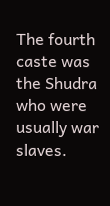The fourth caste was the Shudra who were usually war slaves.